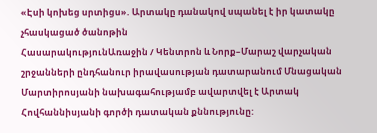«Էսի կոխեց սրտիցս». Արտակը դանակով սպանել է իր կատակը չհասկացած ծանոթին
ՀասարակությունԱռաջին / Կենտրոն և Նորք–Մարաշ վարչական շրջանների ընդհանուր իրավասության դատարանում Մնացական Մարտիրոսյանի նախագահությամբ ավարտվել է Արտակ Հովհաննիսյանի գործի դատական քննությունը: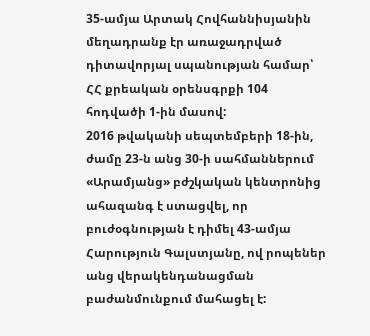35-ամյա Արտակ Հովհաննիսյանին մեղադրանք էր առաջադրված դիտավորյալ սպանության համար՝ ՀՀ քրեական օրենսգրքի 104 հոդվածի 1-ին մասով:
2016 թվականի սեպտեմբերի 18-ին, ժամը 23-ն անց 30-ի սահմաններում «Արամյանց» բժշկական կենտրոնից ահազանգ է ստացվել, որ բուժօգնության է դիմել 43-ամյա Հարություն Գալստյանը, ով րոպեներ անց վերակենդանացման բաժանմունքում մահացել է: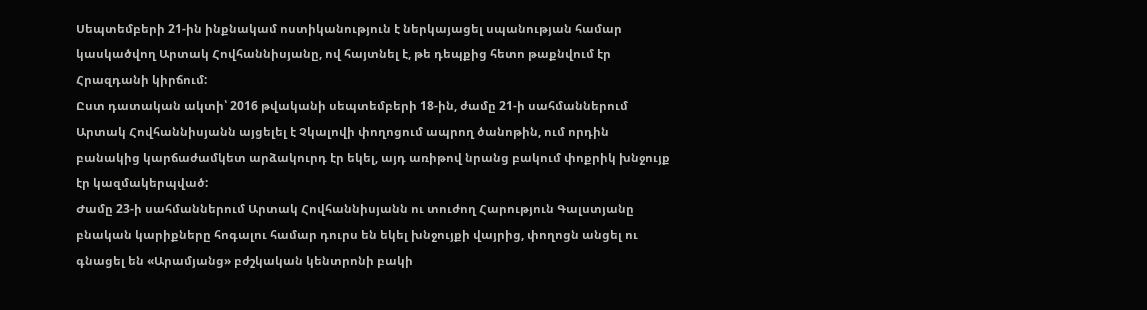Սեպտեմբերի 21-ին ինքնակամ ոստիկանություն է ներկայացել սպանության համար կասկածվող Արտակ Հովհաննիսյանը, ով հայտնել է, թե դեպքից հետո թաքնվում էր Հրազդանի կիրճում:
Ըստ դատական ակտի՝ 2016 թվականի սեպտեմբերի 18-ին, ժամը 21-ի սահմաններում Արտակ Հովհաննիսյանն այցելել է Չկալովի փողոցում ապրող ծանոթին, ում որդին բանակից կարճաժամկետ արձակուրդ էր եկել, այդ առիթով նրանց բակում փոքրիկ խնջույք էր կազմակերպված:
Ժամը 23-ի սահմաններում Արտակ Հովհաննիսյանն ու տուժող Հարություն Գալստյանը բնական կարիքները հոգալու համար դուրս են եկել խնջույքի վայրից, փողոցն անցել ու գնացել են «Արամյանց» բժշկական կենտրոնի բակի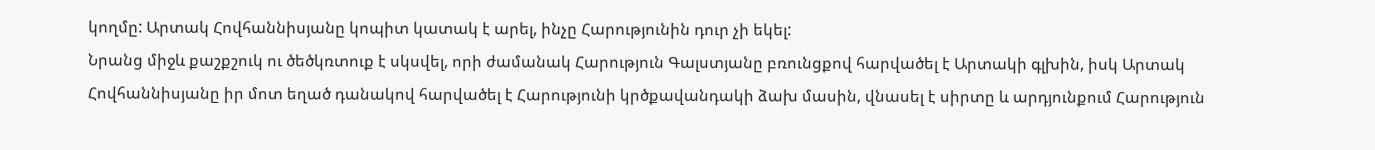կողմը: Արտակ Հովհաննիսյանը կոպիտ կատակ է արել, ինչը Հարությունին դուր չի եկել:
Նրանց միջև քաշքշուկ ու ծեծկռտուք է սկսվել, որի ժամանակ Հարություն Գալստյանը բռունցքով հարվածել է Արտակի գլխին, իսկ Արտակ Հովհաննիսյանը իր մոտ եղած դանակով հարվածել է Հարությունի կրծքավանդակի ձախ մասին, վնասել է սիրտը և արդյունքում Հարություն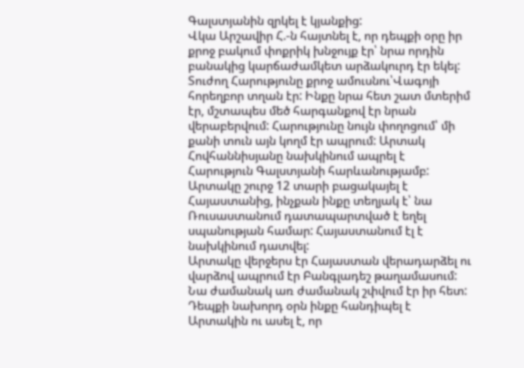Գալստյանին զրկել է կյանքից:
Վկա Արշավիր Հ.-ն հայտնել է, որ դեպքի օրը իր քրոջ բակում փոքրիկ խնջույք էր՝ նրա որդին բանակից կարճաժամկետ արձակուրդ էր եկել:
Տուժող Հարությունը քրոջ ամուսնու՝Վագոյի հորեղբոր տղան էր: Ինքը նրա հետ շատ մտերիմ էր, մշտապես մեծ հարգանքով էր նրան վերաբերվում: Հարությունը նույն փողոցում՝ մի քանի տուն այն կողմ էր ապրում: Արտակ Հովհաննիսյանը նախկինում ապրել է Հարություն Գալստյանի հարևանությամբ: Արտակը շուրջ 12 տարի բացակայել է Հայաստանից, ինչքան ինքը տեղյակ է՝ նա Ռուսաստանում դատապարտված է եղել սպանության համար: Հայաստանում էլ է նախկինում դատվել:
Արտակը վերջերս էր Հայաստան վերադարձել ու վարձով ապրում էր Բանգլադեշ թաղամասում: Նա ժամանակ առ ժամանակ շփվում էր իր հետ:
Դեպքի նախորդ օրն ինքը հանդիպել է Արտակին ու ասել է, որ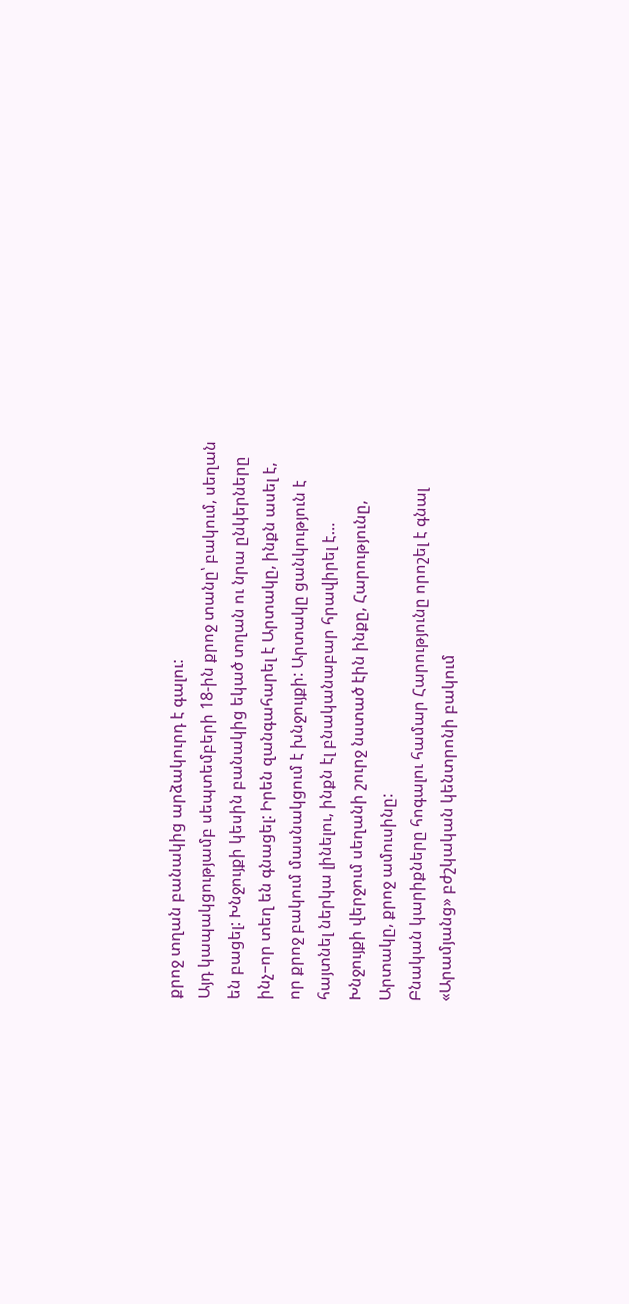քրոջ տղան բանակից արձակուրդ է գալու:
Այդ կապակցությամբ սեպտեմբերի 18-ին քրոջ տանը՝ բակում, սեղան են բացել: Խնջույքի կեսին բանակից եկած տղան ու նրա ընկերները ինչ–որ տեղ են գնացել: Իրեն զանգահարել է Արտակը, ինքն ասել է, որ քրոջ բակում մասնակցում է խնջույքի: Արտակը ցանկություն է հայտնել ներկա լինելու, ինքն էլ բնականաբար հրավիրել է…
Խնջույքի վերջում սեղանի շուրջ նստած էին ինքը, Հարությունը, Արտակը, քրոջ ամուսինը:
Բնական կարիքները հոգալու համար Հարությունը որոշել է գնալ «Արամյանց» բժշկական կենտրոնի բակում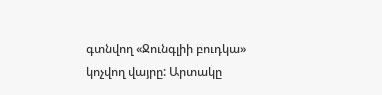գտնվող «Ջունգլիի բուդկա» կոչվող վայրը: Արտակը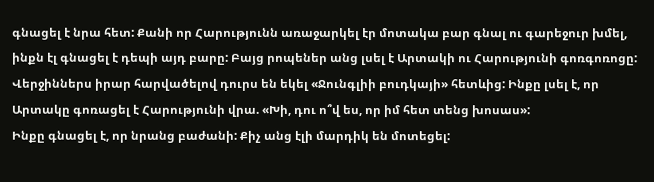գնացել է նրա հետ: Քանի որ Հարությունն առաջարկել էր մոտակա բար գնալ ու գարեջուր խմել, ինքն էլ գնացել է դեպի այդ բարը: Բայց րոպեներ անց լսել է Արտակի ու Հարությունի գոռգոռոցը:
Վերջիններս իրար հարվածելով դուրս են եկել «Ջունգլիի բուդկայի» հետևից: Ինքը լսել է, որ Արտակը գոռացել է Հարությունի վրա. «Խի, դու ո՞վ ես, որ իմ հետ տենց խոսաս»:
Ինքը գնացել է, որ նրանց բաժանի: Քիչ անց էլի մարդիկ են մոտեցել: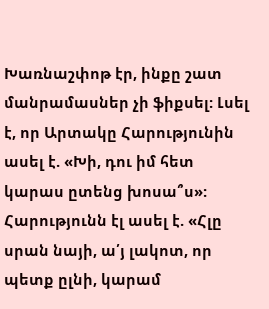Խառնաշփոթ էր, ինքը շատ մանրամասներ չի ֆիքսել: Լսել է, որ Արտակը Հարությունին ասել է. «Խի, դու իմ հետ կարաս ըտենց խոսա՞ս»: Հարությունն էլ ասել է. «Հլը սրան նայի, ա՛յ լակոտ, որ պետք ըլնի, կարամ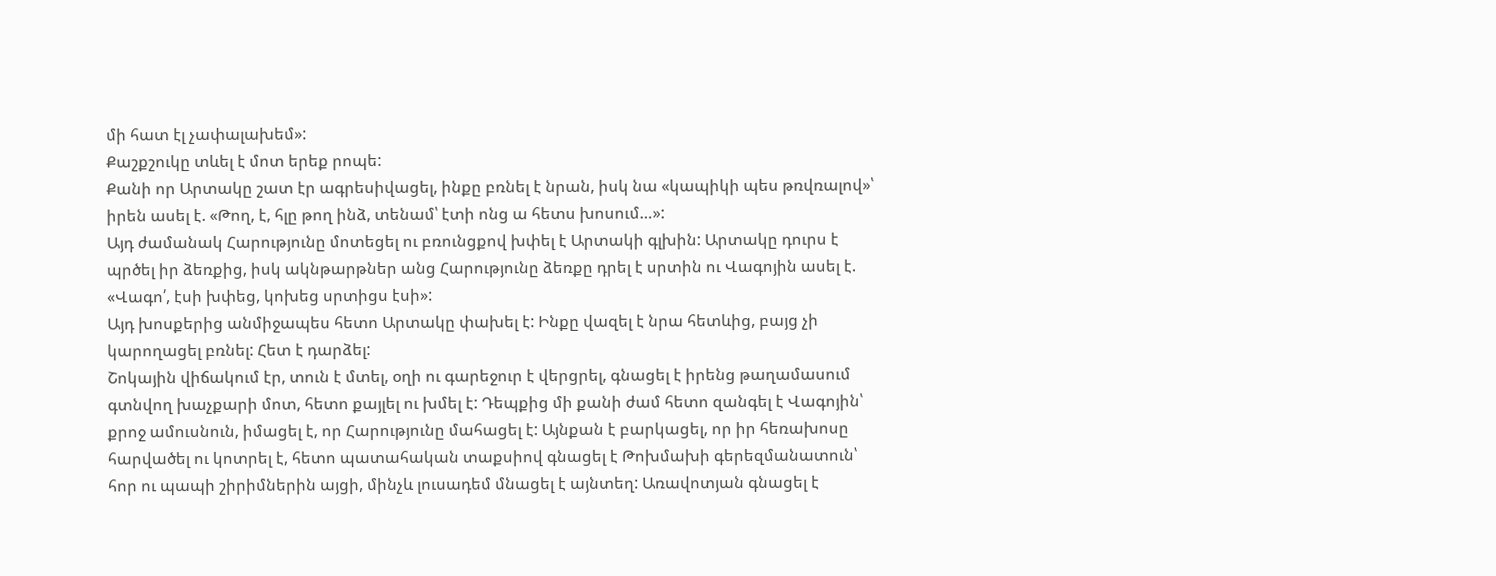մի հատ էլ չափալախեմ»:
Քաշքշուկը տևել է մոտ երեք րոպե:
Քանի որ Արտակը շատ էր ագրեսիվացել, ինքը բռնել է նրան, իսկ նա «կապիկի պես թռվռալով»՝ իրեն ասել է. «Թող, է, հլը թող ինձ, տենամ՝ էտի ոնց ա հետս խոսում…»:
Այդ ժամանակ Հարությունը մոտեցել ու բռունցքով խփել է Արտակի գլխին: Արտակը դուրս է պրծել իր ձեռքից, իսկ ակնթարթներ անց Հարությունը ձեռքը դրել է սրտին ու Վագոյին ասել է. «Վագո՛, էսի խփեց, կոխեց սրտիցս էսի»:
Այդ խոսքերից անմիջապես հետո Արտակը փախել է: Ինքը վազել է նրա հետևից, բայց չի կարողացել բռնել: Հետ է դարձել:
Շոկային վիճակում էր, տուն է մտել, օղի ու գարեջուր է վերցրել, գնացել է իրենց թաղամասում գտնվող խաչքարի մոտ, հետո քայլել ու խմել է: Դեպքից մի քանի ժամ հետո զանգել է Վագոյին՝ քրոջ ամուսնուն, իմացել է, որ Հարությունը մահացել է: Այնքան է բարկացել, որ իր հեռախոսը հարվածել ու կոտրել է, հետո պատահական տաքսիով գնացել է Թոխմախի գերեզմանատուն՝ հոր ու պապի շիրիմներին այցի, մինչև լուսադեմ մնացել է այնտեղ: Առավոտյան գնացել է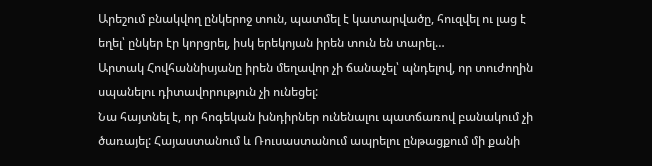Արեշում բնակվող ընկերոջ տուն, պատմել է կատարվածը, հուզվել ու լաց է եղել՝ ընկեր էր կորցրել, իսկ երեկոյան իրեն տուն են տարել…
Արտակ Հովհաննիսյանը իրեն մեղավոր չի ճանաչել՝ պնդելով, որ տուժողին սպանելու դիտավորություն չի ունեցել:
Նա հայտնել է, որ հոգեկան խնդիրներ ունենալու պատճառով բանակում չի ծառայել: Հայաստանում և Ռուսաստանում ապրելու ընթացքում մի քանի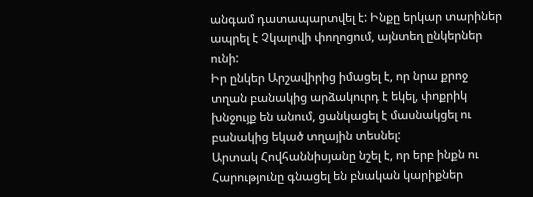անգամ դատապարտվել է: Ինքը երկար տարիներ ապրել է Չկալովի փողոցում, այնտեղ ընկերներ ունի:
Իր ընկեր Արշավիրից իմացել է, որ նրա քրոջ տղան բանակից արձակուրդ է եկել, փոքրիկ խնջույք են անում, ցանկացել է մասնակցել ու բանակից եկած տղային տեսնել:
Արտակ Հովհաննիսյանը նշել է, որ երբ ինքն ու Հարությունը գնացել են բնական կարիքներ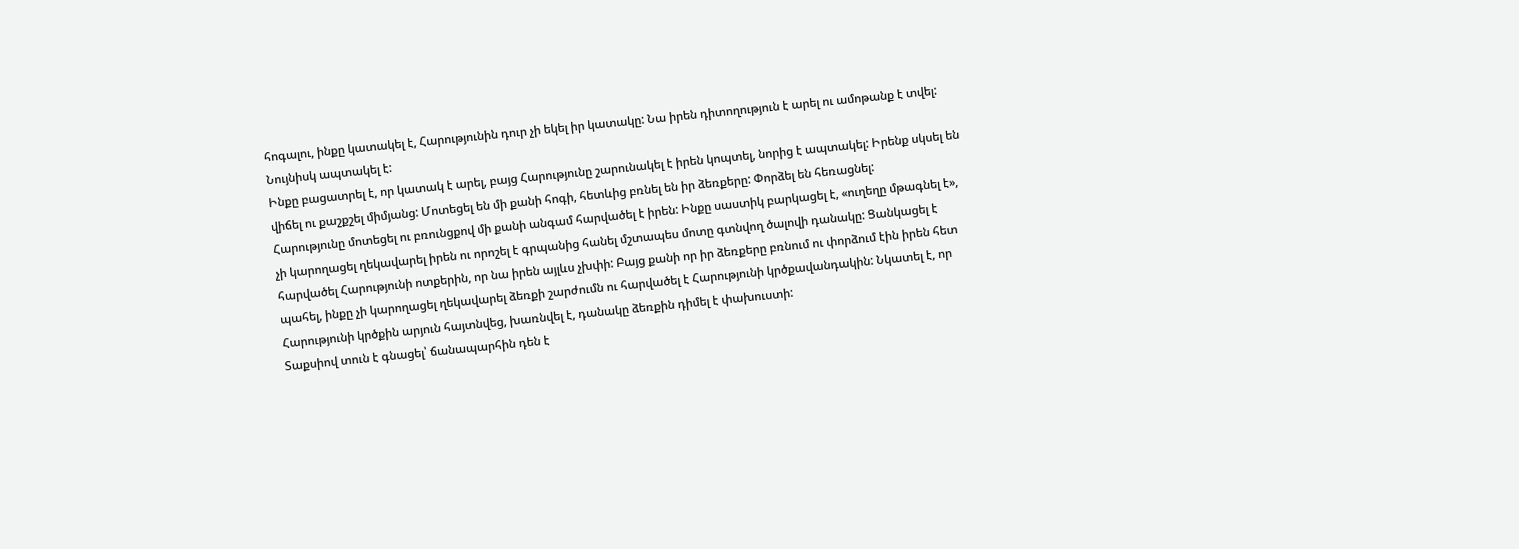հոգալու, ինքը կատակել է, Հարությունին դուր չի եկել իր կատակը: Նա իրեն դիտողություն է արել ու ամոթանք է տվել: Նույնիսկ ապտակել է:
Ինքը բացատրել է, որ կատակ է արել, բայց Հարությունը շարունակել է իրեն կոպտել, նորից է ապտակել: Իրենք սկսել են վիճել ու քաշքշել միմյանց: Մոտեցել են մի քանի հոգի, հետևից բռնել են իր ձեռքերը: Փորձել են հեռացնել:
Հարությունը մոտեցել ու բռունցքով մի քանի անգամ հարվածել է իրեն: Ինքը սաստիկ բարկացել է, «ուղեղը մթագնել է», չի կարողացել ղեկավարել իրեն ու որոշել է գրպանից հանել մշտապես մոտը գտնվող ծալովի դանակը: Ցանկացել է հարվածել Հարությունի ոտքերին, որ նա իրեն այլևս չխփի: Բայց քանի որ իր ձեռքերը բռնում ու փորձում էին իրեն հետ պահել, ինքը չի կարողացել ղեկավարել ձեռքի շարժումն ու հարվածել է Հարությունի կրծքավանդակին: Նկատել է, որ Հարությունի կրծքին արյուն հայտնվեց, խառնվել է, դանակը ձեռքին դիմել է փախուստի:
Տաքսիով տուն է գնացել՝ ճանապարհին դեն է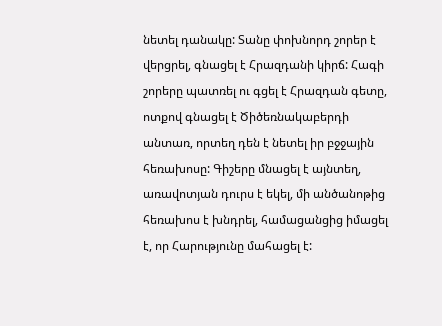նետել դանակը: Տանը փոխնորդ շորեր է վերցրել, գնացել է Հրազդանի կիրճ: Հագի շորերը պատռել ու գցել է Հրազդան գետը, ոտքով գնացել է Ծիծեռնակաբերդի անտառ, որտեղ դեն է նետել իր բջջային հեռախոսը: Գիշերը մնացել է այնտեղ, առավոտյան դուրս է եկել, մի անծանոթից հեռախոս է խնդրել, համացանցից իմացել է, որ Հարությունը մահացել է: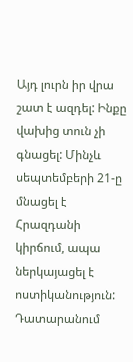Այդ լուրն իր վրա շատ է ազդել: Ինքը վախից տուն չի գնացել: Մինչև սեպտեմբերի 21-ը մնացել է Հրազդանի կիրճում, ապա ներկայացել է ոստիկանություն:
Դատարանում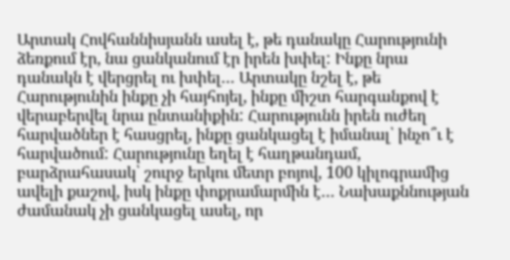Արտակ Հովհաննիսյանն ասել է, թե դանակը Հարությունի ձեռքում էր, նա ցանկանում էր իրեն խփել: Ինքը նրա դանակն է վերցրել ու խփել… Արտակը նշել է, թե Հարությունին ինքը չի հայհոյել, ինքը միշտ հարգանքով է վերաբերվել նրա ընտանիքին: Հարությունն իրեն ուժեղ հարվածներ է հասցրել, ինքը ցանկացել է իմանալ՝ ինչո՞ւ է հարվածում: Հարությունը եղել է հաղթանդամ, բարձրահասակ՝ շուրջ երկու մետր բոյով, 100 կիլոգրամից ավելի քաշով, իսկ ինքը փոքրամարմին է… Նախաքննության ժամանակ չի ցանկացել ասել, որ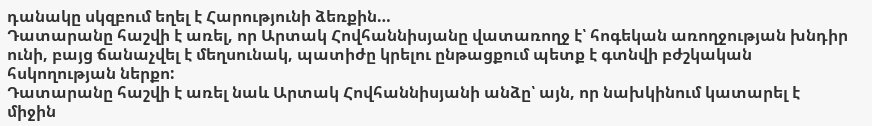դանակը սկզբում եղել է Հարությունի ձեռքին…
Դատարանը հաշվի է առել, որ Արտակ Հովհաննիսյանը վատառողջ է՝ հոգեկան առողջության խնդիր ունի, բայց ճանաչվել է մեղսունակ, պատիժը կրելու ընթացքում պետք է գտնվի բժշկական հսկողության ներքո:
Դատարանը հաշվի է առել նաև Արտակ Հովհաննիսյանի անձը՝ այն, որ նախկինում կատարել է միջին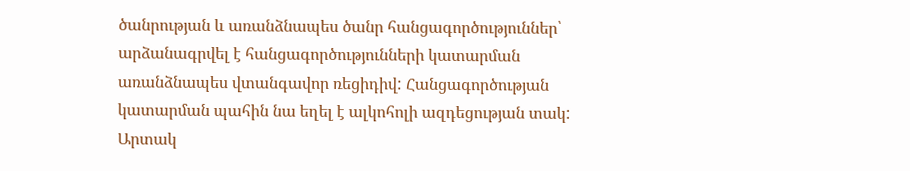ծանրության և առանձնապես ծանր հանցագործություններ՝ արձանագրվել է հանցագործությունների կատարման առանձնապես վտանգավոր ռեցիդիվ: Հանցագործության կատարման պահին նա եղել է ալկոհոլի ազդեցության տակ:
Արտակ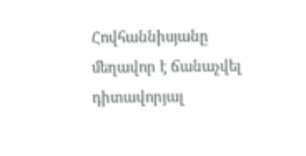Հովհաննիսյանը մեղավոր է ճանաչվել դիտավորյալ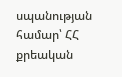սպանության համար՝ ՀՀ քրեական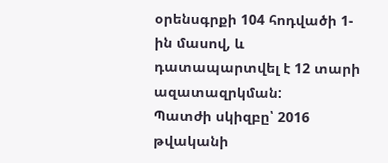օրենսգրքի 104 հոդվածի 1-ին մասով, և դատապարտվել է 12 տարի ազատազրկման:
Պատժի սկիզբը՝ 2016 թվականի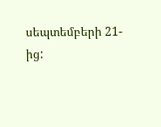սեպտեմբերի 21-ից: